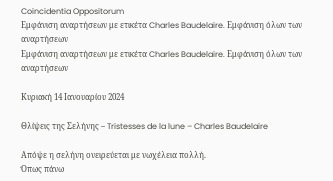Coincidentia Oppositorum
Εμφάνιση αναρτήσεων με ετικέτα Charles Baudelaire. Εμφάνιση όλων των αναρτήσεων
Εμφάνιση αναρτήσεων με ετικέτα Charles Baudelaire. Εμφάνιση όλων των αναρτήσεων

Κυριακή 14 Ιανουαρίου 2024

Θλίψεις της Σελήνης – Tristesses de la lune – Charles Baudelaire

Απόψε η σελήνη ονειρεύεται με νωχέλεια πολλή.
Όπως πάνω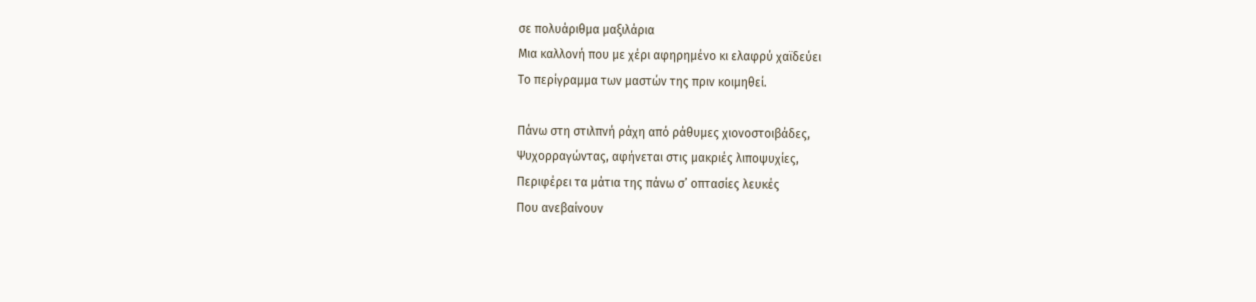σε πολυάριθμα μαξιλάρια
Μια καλλονή που με χέρι αφηρημένο κι ελαφρύ χαϊδεύει
Το περίγραμμα των μαστών της πριν κοιμηθεί.

Πάνω στη στιλπνή ράχη από ράθυμες χιονοστοιβάδες,
Ψυχορραγώντας, αφήνεται στις μακριές λιποψυχίες,
Περιφέρει τα μάτια της πάνω σ’ οπτασίες λευκές
Που ανεβαίνουν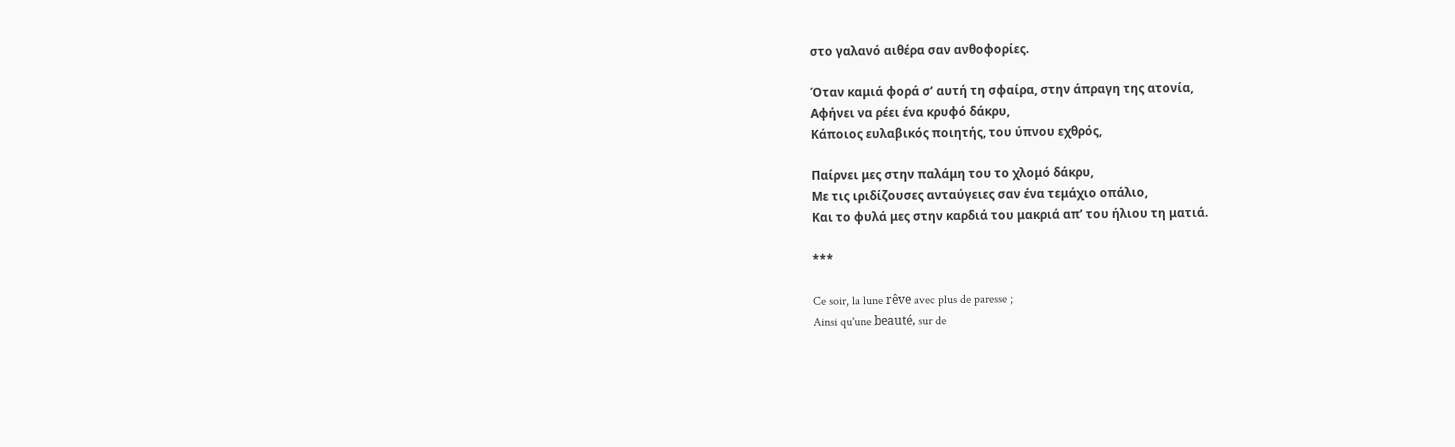στο γαλανό αιθέρα σαν ανθοφορίες.

Όταν καμιά φορά σ’ αυτή τη σφαίρα, στην άπραγη της ατονία,
Αφήνει να ρέει ένα κρυφό δάκρυ,
Κάποιος ευλαβικός ποιητής, του ύπνου εχθρός,

Παίρνει μες στην παλάμη του το χλομό δάκρυ,
Με τις ιριδίζουσες ανταύγειες σαν ένα τεμάχιο οπάλιο,
Και το φυλά μες στην καρδιά του μακριά απ’ του ήλιου τη ματιά.

***

Ce soir, la lune rêve avec plus de paresse ;
Ainsi qu'une beauté, sur de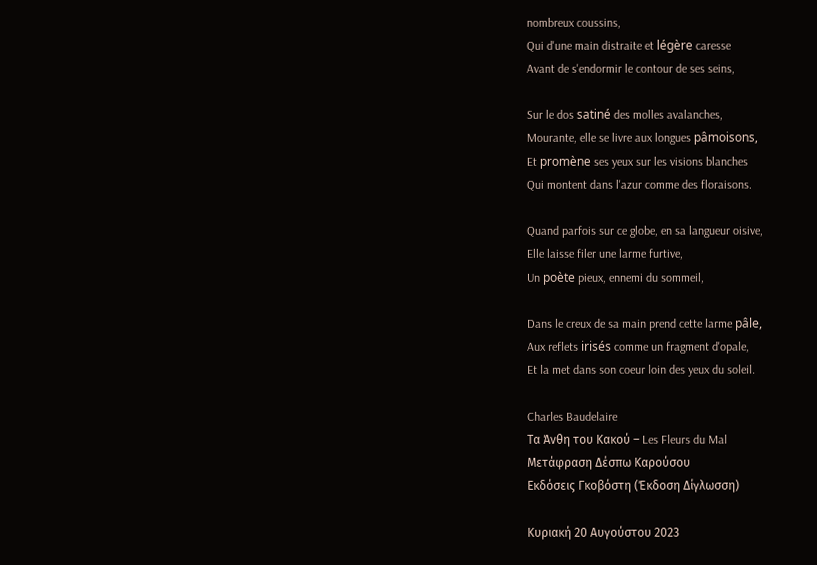nombreux coussins,
Qui d'une main distraite et légère caresse
Avant de s'endormir le contour de ses seins,

Sur le dos satiné des molles avalanches,
Mourante, elle se livre aux longues pâmoisons,
Et promène ses yeux sur les visions blanches
Qui montent dans l'azur comme des floraisons.

Quand parfois sur ce globe, en sa langueur oisive,
Elle laisse filer une larme furtive,
Un poète pieux, ennemi du sommeil,

Dans le creux de sa main prend cette larme pâle,
Aux reflets irisés comme un fragment d'opale,
Et la met dans son coeur loin des yeux du soleil.

Charles Baudelaire
Τα Άνθη του Κακού – Les Fleurs du Mal
Μετάφραση Δέσπω Καρούσου
Εκδόσεις Γκοβόστη (Έκδοση Δίγλωσση)

Κυριακή 20 Αυγούστου 2023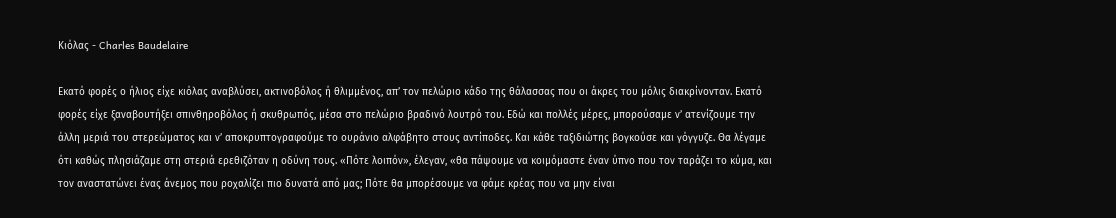Κιόλας - Charles Baudelaire

Εκατό φορές ο ήλιος είχε κιόλας αναβλύσει, ακτινοβόλος ή θλιμμένος, απ’ τον πελώριο κάδο της θάλασσας που οι άκρες του μόλις διακρίνονταν. Εκατό φορές είχε ξαναβουτήξει σπινθηροβόλος ή σκυθρωπός, μέσα στο πελώριο βραδινό λουτρό του. Εδώ και πολλές μέρες, μπορούσαμε ν’ ατενίζουμε την άλλη μεριά του στερεώματος και ν’ αποκρυπτογραφούμε το ουράνιο αλφάβητο στους αντίποδες. Και κάθε ταξιδιώτης βογκούσε και γόγγυζε. Θα λέγαμε ότι καθώς πλησιάζαμε στη στεριά ερεθιζόταν η οδύνη τους. «Πότε λοιπόν», έλεγαν, «θα πάψουμε να κοιμόμαστε έναν ύπνο που τον ταράζει το κύμα, και τον αναστατώνει ένας άνεμος που ροχαλίζει πιο δυνατά από μας; Πότε θα μπορέσουμε να φάμε κρέας που να μην είναι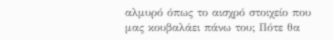αλμυρό όπως το αισχρό στοιχείο που μας κουβαλάει πάνω του; Πότε θα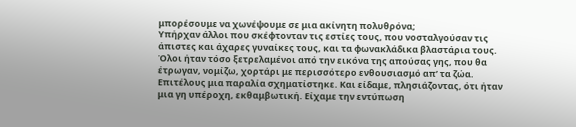μπορέσουμε να χωνέψουμε σε μια ακίνητη πολυθρόνα;
Υπήρχαν άλλοι που σκέφτονταν τις εστίες τους, που νοσταλγούσαν τις άπιστες και άχαρες γυναίκες τους, και τα φωνακλάδικα βλαστάρια τους. Όλοι ήταν τόσο ξετρελαμένοι από την εικόνα της απούσας γης, που θα έτρωγαν, νομίζω, χορτάρι με περισσότερο ενθουσιασμό απ’ τα ζώα.
Επιτέλους μια παραλία σχηματίστηκε. Και είδαμε, πλησιάζοντας, ότι ήταν μια γη υπέροχη, εκθαμβωτική. Είχαμε την εντύπωση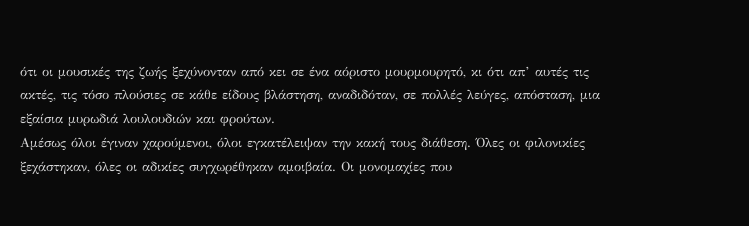ότι οι μουσικές της ζωής ξεχύνονταν από κει σε ένα αόριστο μουρμουρητό, κι ότι απ’ αυτές τις ακτές, τις τόσο πλούσιες σε κάθε είδους βλάστηση, αναδιδόταν, σε πολλές λεύγες, απόσταση, μια εξαίσια μυρωδιά λουλουδιών και φρούτων.
Αμέσως όλοι έγιναν χαρούμενοι, όλοι εγκατέλειψαν την κακή τους διάθεση. Όλες οι φιλονικίες ξεχάστηκαν, όλες οι αδικίες συγχωρέθηκαν αμοιβαία. Οι μονομαχίες που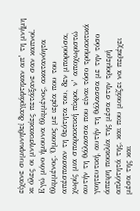είχανε συμφωνηθεί διαγράφτηκαν απ’ τη μνήμη κι όλες οι μνησικακίες πετάξανε σαν καπνοί.
Εγώ μόνο ήμουνα θλιμμένος, ακατανόητα θλιμμένος. Όμοιος με ιερέα που του απέσπασαν τη θεότητα του, δεν μπορούσα, χωρίς μια σπαρακτική πίκρα, ν’ αποχωριστώ αυτήν τη θάλασσα που είναι τόσο τρομακτικά γοητευτική, αυτήν τη θάλασσα με την τόσο άπειρη ποικιλία της μέσα στην τρομερή απλότητά της, και που μοιάζει να περιέχει μέσα της και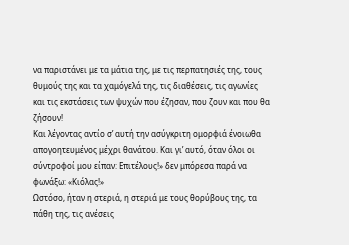να παριστάνει με τα μάτια της, με τις περπατησιές της, τους θυμούς της και τα χαμόγελά της, τις διαθέσεις, τις αγωνίες  και τις εκστάσεις των ψυχών που έζησαν, που ζουν και που θα ζήσουν!
Και λέγοντας αντίο σ’ αυτή την ασύγκριτη ομορφιά ένοιωθα απογοητευμένος μέχρι θανάτου. Και γι’ αυτό, όταν όλοι οι σύντροφοί μου είπαν: Επιτέλους!» δεν μπόρεσα παρά να φωνάξω: «Κιόλας!»
Ωστόσο, ήταν η στεριά, η στεριά με τους θορύβους της, τα πάθη της, τις ανέσεις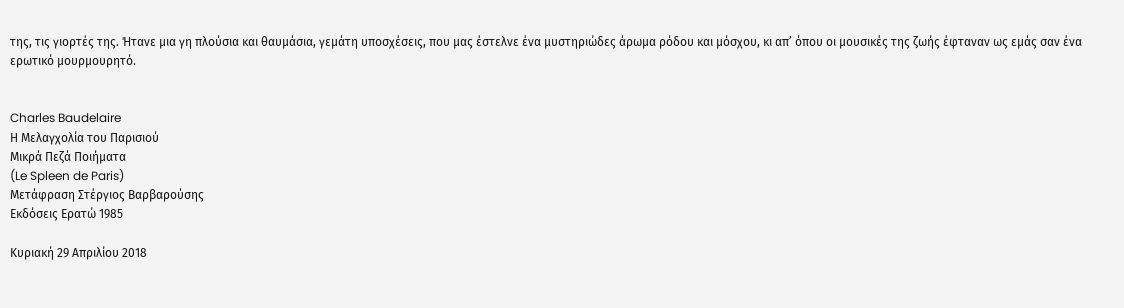της, τις γιορτές της. Ήτανε μια γη πλούσια και θαυμάσια, γεμάτη υποσχέσεις, που μας έστελνε ένα μυστηριώδες άρωμα ρόδου και μόσχου, κι απ’ όπου οι μουσικές της ζωής έφταναν ως εμάς σαν ένα ερωτικό μουρμουρητό.


Charles Baudelaire
Η Μελαγχολία του Παρισιού
Μικρά Πεζά Ποιήματα
(Le Spleen de Paris)
Μετάφραση Στέργιος Βαρβαρούσης
Εκδόσεις Ερατώ 1985

Κυριακή 29 Απριλίου 2018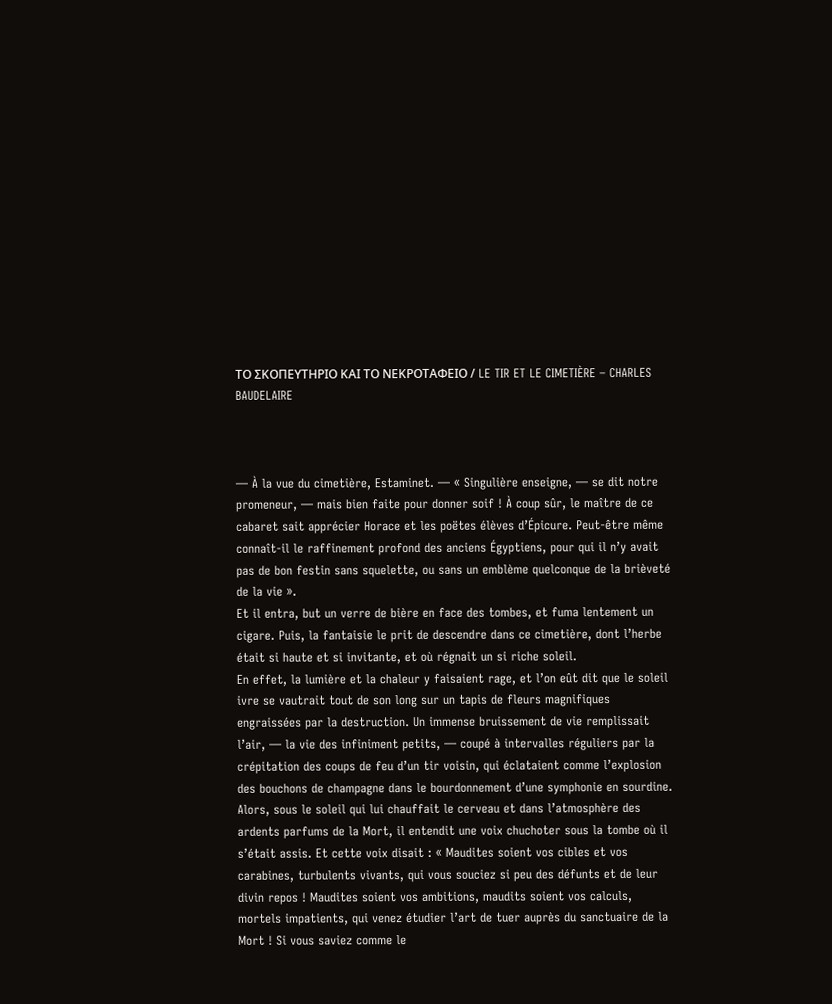ΤΟ ΣΚΟΠΕΥΤΗΡΙΟ ΚΑΙ ΤΟ ΝΕΚΡΟΤΑΦΕΙΟ / LE TIR ET LE CIMETIÈRE – CHARLES BAUDELAIRE



— À la vue du cimetière, Estaminet. — « Singulière enseigne, — se dit notre promeneur, — mais bien faite pour donner soif ! À coup sûr, le maître de ce cabaret sait apprécier Horace et les poëtes élèves d’Épicure. Peut-être même connaît-il le raffinement profond des anciens Égyptiens, pour qui il n’y avait pas de bon festin sans squelette, ou sans un emblème quelconque de la brièveté de la vie ».
Et il entra, but un verre de bière en face des tombes, et fuma lentement un cigare. Puis, la fantaisie le prit de descendre dans ce cimetière, dont l’herbe était si haute et si invitante, et où régnait un si riche soleil.
En effet, la lumière et la chaleur y faisaient rage, et l’on eût dit que le soleil ivre se vautrait tout de son long sur un tapis de fleurs magnifiques engraissées par la destruction. Un immense bruissement de vie remplissait l’air, — la vie des infiniment petits, — coupé à intervalles réguliers par la crépitation des coups de feu d’un tir voisin, qui éclataient comme l’explosion des bouchons de champagne dans le bourdonnement d’une symphonie en sourdine.
Alors, sous le soleil qui lui chauffait le cerveau et dans l’atmosphère des ardents parfums de la Mort, il entendit une voix chuchoter sous la tombe où il s’était assis. Et cette voix disait : « Maudites soient vos cibles et vos carabines, turbulents vivants, qui vous souciez si peu des défunts et de leur divin repos ! Maudites soient vos ambitions, maudits soient vos calculs, mortels impatients, qui venez étudier l’art de tuer auprès du sanctuaire de la Mort ! Si vous saviez comme le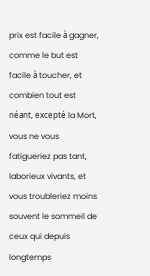prix est facile à gagner, comme le but est facile à toucher, et combien tout est néant, excepté la Mort, vous ne vous fatigueriez pas tant, laborieux vivants, et vous troubleriez moins souvent le sommeil de ceux qui depuis longtemps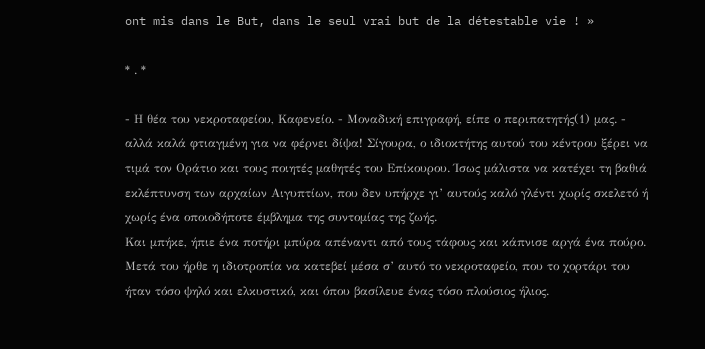ont mis dans le But, dans le seul vrai but de la détestable vie ! »

* . *

- Η θέα του νεκροταφείου, Καφενείο. - Μοναδική επιγραφή, είπε ο περιπατητής(1) μας. - αλλά καλά φτιαγμένη για να φέρνει δίψα! Σίγουρα, ο ιδιοκτήτης αυτού του κέντρου ξέρει να τιμά τον Οράτιο και τους ποιητές μαθητές του Επίκουρου. Ίσως μάλιστα να κατέχει τη βαθιά εκλέπτυνση των αρχαίων Αιγυπτίων, που δεν υπήρχε γι’ αυτούς καλό γλέντι χωρίς σκελετό ή χωρίς ένα οποιοδήποτε έμβλημα της συντομίας της ζωής.
Και μπήκε, ήπιε ένα ποτήρι μπύρα απέναντι από τους τάφους και κάπνισε αργά ένα πούρο. Μετά του ήρθε η ιδιοτροπία να κατεβεί μέσα σ’ αυτό το νεκροταφείο, που το χορτάρι του ήταν τόσο ψηλό και ελκυστικό, και όπου βασίλευε ένας τόσο πλούσιος ήλιος.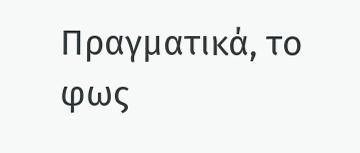Πραγματικά, το φως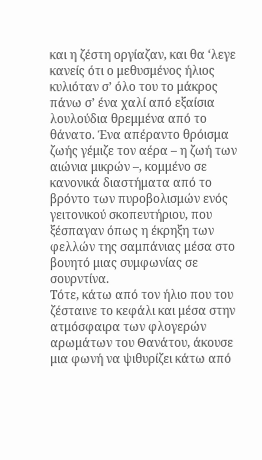και η ζέστη οργίαζαν, και θα ‘λεγε κανείς ότι ο μεθυσμένος ήλιος κυλιόταν σ’ όλο του το μάκρος πάνω σ’ ένα χαλί από εξαίσια λουλούδια θρεμμένα από το θάνατο. Ένα απέραντο θρόισμα ζωής γέμιζε τον αέρα – η ζωή των αιώνια μικρών –, κομμένο σε κανονικά διαστήματα από το βρόντο των πυροβολισμών ενός γειτονικού σκοπευτήριου, που ξέσπαγαν όπως η έκρηξη των φελλών της σαμπάνιας μέσα στο βουητό μιας συμφωνίας σε σουρντίνα.
Τότε, κάτω από τον ήλιο που του ζέσταινε το κεφάλι και μέσα στην ατμόσφαιρα των φλογερών αρωμάτων του Θανάτου, άκουσε μια φωνή να ψιθυρίζει κάτω από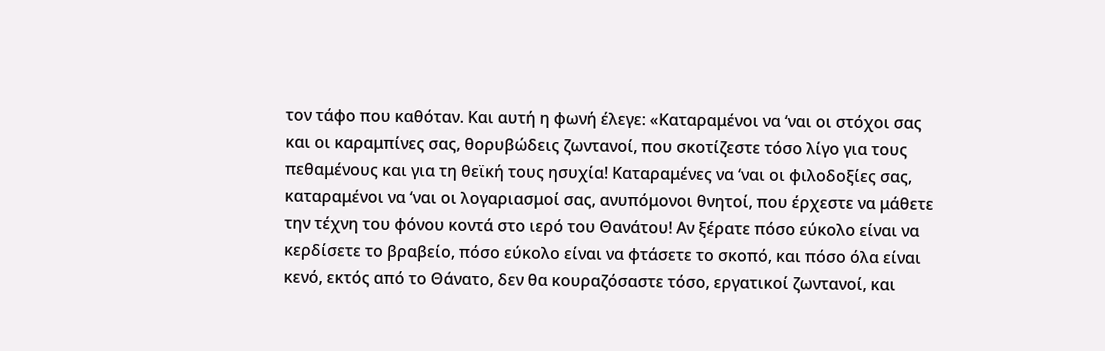τον τάφο που καθόταν. Και αυτή η φωνή έλεγε: «Καταραμένοι να ‘ναι οι στόχοι σας και οι καραμπίνες σας, θορυβώδεις ζωντανοί, που σκοτίζεστε τόσο λίγο για τους πεθαμένους και για τη θεϊκή τους ησυχία! Καταραμένες να ‘ναι οι φιλοδοξίες σας, καταραμένοι να ‘ναι οι λογαριασμοί σας, ανυπόμονοι θνητοί, που έρχεστε να μάθετε την τέχνη του φόνου κοντά στο ιερό του Θανάτου! Αν ξέρατε πόσο εύκολο είναι να κερδίσετε το βραβείο, πόσο εύκολο είναι να φτάσετε το σκοπό, και πόσο όλα είναι κενό, εκτός από το Θάνατο, δεν θα κουραζόσαστε τόσο, εργατικοί ζωντανοί, και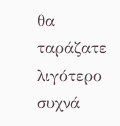θα ταράζατε λιγότερο συχνά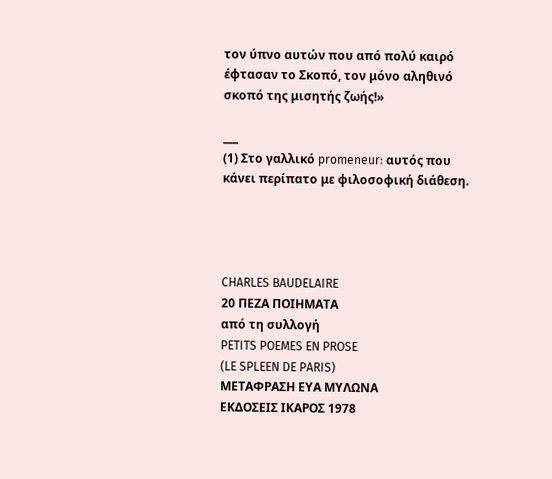τον ύπνο αυτών που από πολύ καιρό έφτασαν το Σκοπό, τον μόνο αληθινό σκοπό της μισητής ζωής!»

___
(1) Στο γαλλικό promeneur: αυτός που κάνει περίπατο με φιλοσοφική διάθεση.




CHARLES BAUDELAIRE
20 ΠΕΖΑ ΠΟΙΗΜΑΤΑ
από τη συλλογή
PETITS POEMES EN PROSE
(LE SPLEEN DE PARIS)
ΜΕΤΑΦΡΑΣΗ ΕΥΑ ΜΥΛΩΝΑ
ΕΚΔΟΣΕΙΣ ΙΚΑΡΟΣ 1978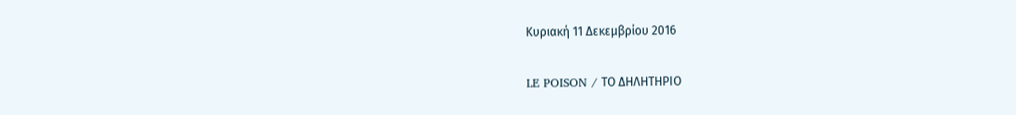Κυριακή 11 Δεκεμβρίου 2016

LE POISON / ΤΟ ΔΗΛΗΤΗΡΙΟ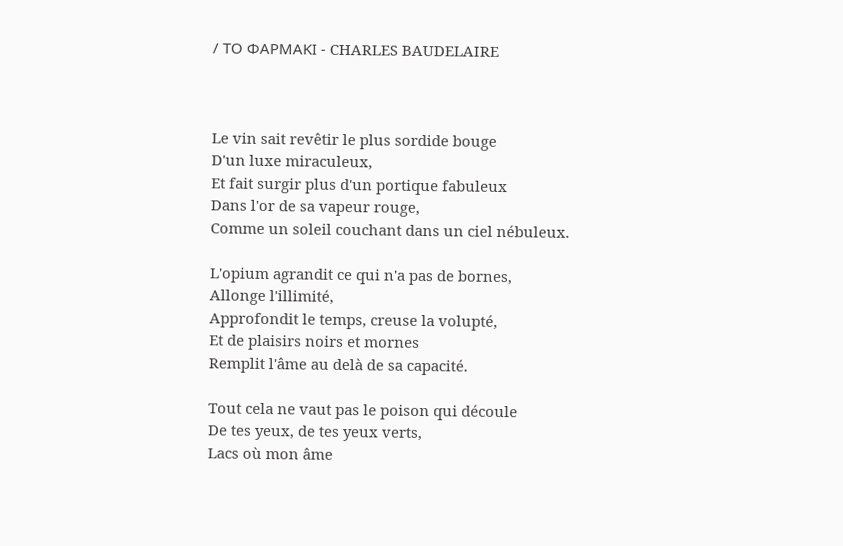/ ΤΟ ΦΑΡΜΑΚΙ - CHARLES BAUDELAIRE



Le vin sait revêtir le plus sordide bouge
D'un luxe miraculeux,
Et fait surgir plus d'un portique fabuleux
Dans l'or de sa vapeur rouge,
Comme un soleil couchant dans un ciel nébuleux.

L'opium agrandit ce qui n'a pas de bornes,
Allonge l'illimité,
Approfondit le temps, creuse la volupté,
Et de plaisirs noirs et mornes
Remplit l'âme au delà de sa capacité.

Tout cela ne vaut pas le poison qui découle
De tes yeux, de tes yeux verts,
Lacs où mon âme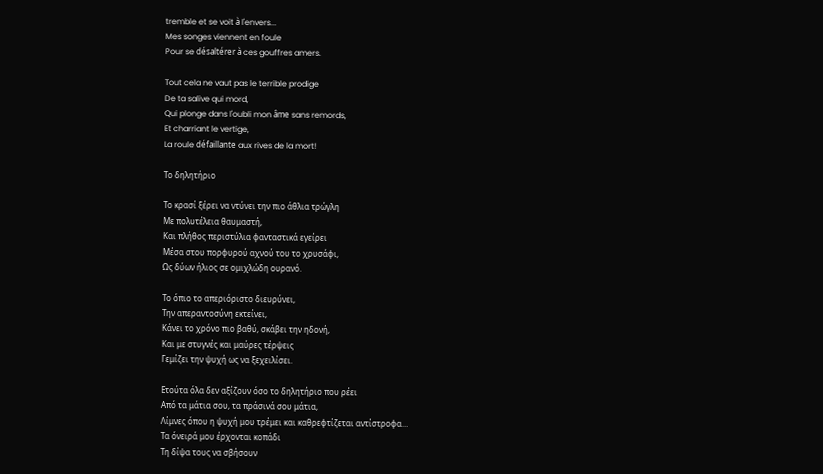tremble et se voit à l'envers...
Mes songes viennent en foule
Pour se désaltérer à ces gouffres amers.

Tout cela ne vaut pas le terrible prodige
De ta salive qui mord,
Qui plonge dans l'oubli mon âme sans remords,
Et charriant le vertige,
La roule défaillante aux rives de la mort!

Το δηλητήριο

Το κρασί ξέρει να ντύνει την πιο άθλια τρώγλη
Με πολυτέλεια θαυμαστή,
Και πλήθος περιστύλια φανταστικά εγείρει
Μέσα στου πορφυρού αχνού του το χρυσάφι,
Ως δύων ήλιος σε ομιχλώδη ουρανό.

Το όπιο το απεριόριστο διευρύνει,
Την απεραντοσύνη εκτείνει,
Κάνει το χρόνο πιο βαθύ, σκάβει την ηδονή,
Και με στυγνές και μαύρες τέρψεις
Γεμίζει την ψυχή ως να ξεχειλίσει.

Ετούτα όλα δεν αξίζουν όσο το δηλητήριο που ρέει
Από τα μάτια σου, τα πράσινά σου μάτια,
Λίμνες όπου η ψυχή μου τρέμει και καθρεφτίζεται αντίστροφα…
Τα όνειρά μου έρχονται κοπάδι
Τη δίψα τους να σβήσουν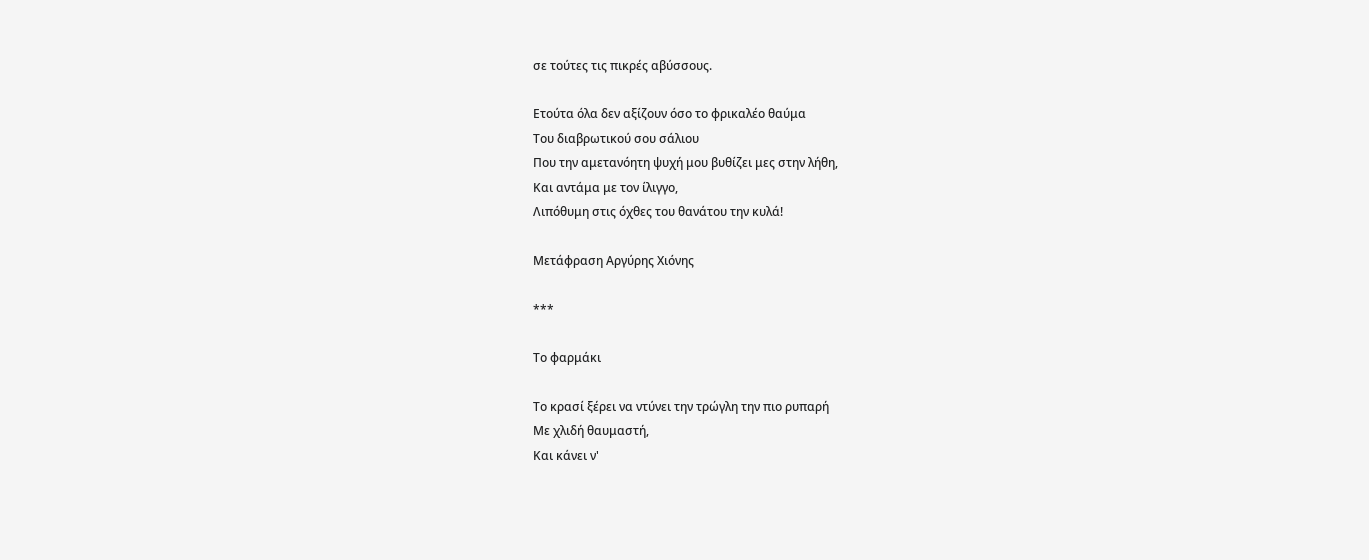σε τούτες τις πικρές αβύσσους.

Ετούτα όλα δεν αξίζουν όσο το φρικαλέο θαύμα
Του διαβρωτικού σου σάλιου
Που την αμετανόητη ψυχή μου βυθίζει μες στην λήθη,
Και αντάμα με τον ίλιγγο,
Λιπόθυμη στις όχθες του θανάτου την κυλά!

Μετάφραση Αργύρης Χιόνης

***

Το φαρμάκι

Το κρασί ξέρει να ντύνει την τρώγλη την πιο ρυπαρή
Με χλιδή θαυμαστή,
Και κάνει ν'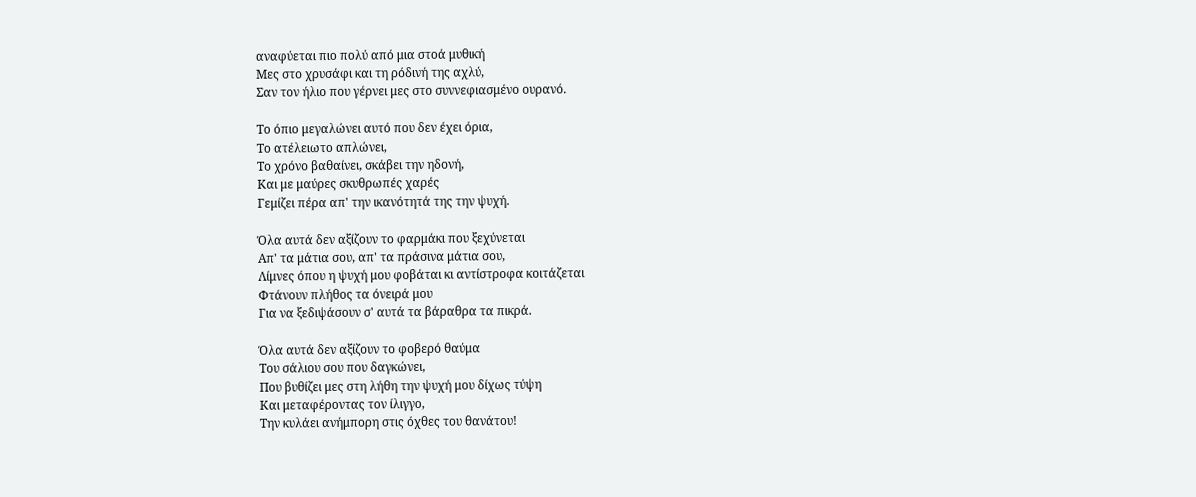αναφύεται πιο πολύ από μια στοά μυθική
Μες στο χρυσάφι και τη ρόδινή της αχλύ,
Σαν τον ήλιο που γέρνει μες στο συννεφιασμένο ουρανό.

Το όπιο μεγαλώνει αυτό που δεν έχει όρια,
Το ατέλειωτο απλώνει,
Το χρόνο βαθαίνει, σκάβει την ηδονή,
Και με μαύρες σκυθρωπές χαρές
Γεμίζει πέρα απ' την ικανότητά της την ψυχή.

Όλα αυτά δεν αξίζουν το φαρμάκι που ξεχύνεται
Απ' τα μάτια σου, απ' τα πράσινα μάτια σου,
Λίμνες όπου η ψυχή μου φοβάται κι αντίστροφα κοιτάζεται
Φτάνουν πλήθος τα όνειρά μου
Για να ξεδιψάσουν σ' αυτά τα βάραθρα τα πικρά.

Όλα αυτά δεν αξίζουν το φοβερό θαύμα
Του σάλιου σου που δαγκώνει,
Που βυθίζει μες στη λήθη την ψυχή μου δίχως τύψη
Και μεταφέροντας τον ίλιγγο,
Την κυλάει ανήμπορη στις όχθες του θανάτου!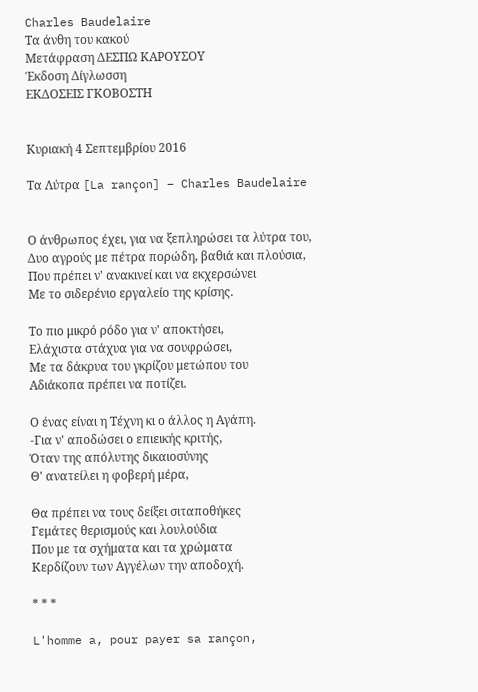Charles Baudelaire
Τα άνθη του κακού
Μετάφραση ΔΕΣΠΩ ΚΑΡΟΥΣΟΥ
Έκδοση Δίγλωσση
ΕΚΔΟΣΕΙΣ ΓΚΟΒΟΣΤΗ


Κυριακή 4 Σεπτεμβρίου 2016

Τα Λύτρα [La rançon] – Charles Baudelaire


Ο άνθρωπος έχει, για να ξεπληρώσει τα λύτρα του,
Δυο αγρούς με πέτρα πορώδη, βαθιά και πλούσια,
Που πρέπει ν' ανακινεί και να εκχερσώνει
Με το σιδερένιο εργαλείο της κρίσης.

Το πιο μικρό ρόδο για ν' αποκτήσει,
Ελάχιστα στάχυα για να σουφρώσει,
Με τα δάκρυα του γκρίζου μετώπου του
Αδιάκοπα πρέπει να ποτίζει.

Ο ένας είναι η Τέχνη κι ο άλλος η Αγάπη.
-Για ν' αποδώσει ο επιεικής κριτής,
Όταν της απόλυτης δικαιοσύνης
Θ' ανατείλει η φοβερή μέρα,

Θα πρέπει να τους δείξει σιταποθήκες
Γεμάτες θερισμούς και λουλούδια
Που με τα σχήματα και τα χρώματα
Κερδίζουν των Αγγέλων την αποδοχή.

* * *

L'homme a, pour payer sa rançon,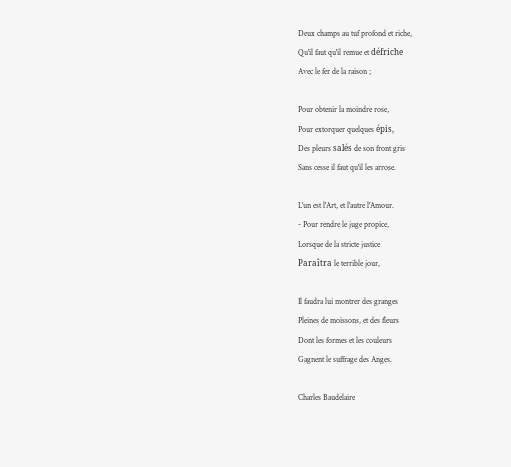Deux champs au tuf profond et riche,
Qu'il faut qu'il remue et défriche
Avec le fer de la raison ;

Pour obtenir la moindre rose,
Pour extorquer quelques épis,
Des pleurs salés de son front gris
Sans cesse il faut qu'il les arrose.

L'un est l'Art, et l'autre l'Amour.
- Pour rendre le juge propice,
Lorsque de la stricte justice
Paraîtra le terrible jour,

Il faudra lui montrer des granges
Pleines de moissons, et des fleurs
Dont les formes et les couleurs
Gagnent le suffrage des Anges.

Charles Baudelaire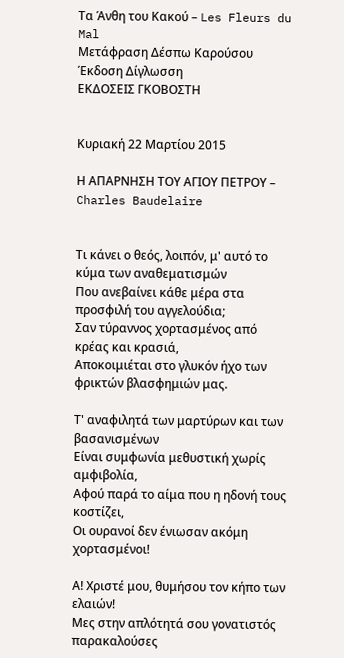Τα Άνθη του Κακού – Les Fleurs du Mal
Μετάφραση Δέσπω Καρούσου
Έκδοση Δίγλωσση
ΕΚΔΟΣΕΙΣ ΓΚΟΒΟΣΤΗ


Κυριακή 22 Μαρτίου 2015

Η ΑΠΑΡΝΗΣΗ ΤΟΥ ΑΓΙΟΥ ΠΕΤΡΟΥ – Charles Baudelaire


Τι κάνει ο θεός, λοιπόν, μ' αυτό το κύμα των αναθεματισμών
Που ανεβαίνει κάθε μέρα στα προσφιλή του αγγελούδια;
Σαν τύραννος χορτασμένος από κρέας και κρασιά,
Αποκοιμιέται στο γλυκόν ήχο των φρικτών βλασφημιών μας.

Τ' αναφιλητά των μαρτύρων και των βασανισμένων
Είναι συμφωνία μεθυστική χωρίς αμφιβολία,
Αφού παρά το αίμα που η ηδονή τους κοστίζει,
Οι ουρανοί δεν ένιωσαν ακόμη χορτασμένοι!

Α! Χριστέ μου, θυμήσου τον κήπο των ελαιών!
Μες στην απλότητά σου γονατιστός παρακαλούσες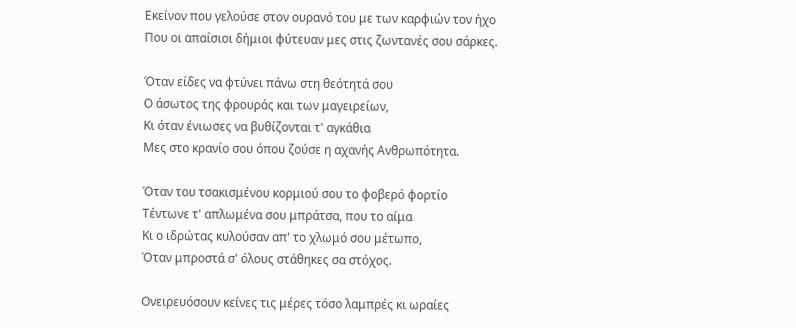Εκείνον που γελούσε στον ουρανό του με των καρφιών τον ήχο
Που οι απαίσιοι δήμιοι φύτευαν μες στις ζωντανές σου σάρκες.

Όταν είδες να φτύνει πάνω στη θεότητά σου
Ο άσωτος της φρουράς και των μαγειρείων,
Κι όταν ένιωσες να βυθίζονται τ' αγκάθια
Μες στο κρανίο σου όπου ζούσε η αχανής Ανθρωπότητα.

Όταν του τσακισμένου κορμιού σου το φοβερό φορτίο
Τέντωνε τ' απλωμένα σου μπράτσα, που το αίμα
Κι ο ιδρώτας κυλούσαν απ' το χλωμό σου μέτωπο,
Όταν μπροστά σ' όλους στάθηκες σα στόχος.

Ονειρευόσουν κείνες τις μέρες τόσο λαμπρές κι ωραίες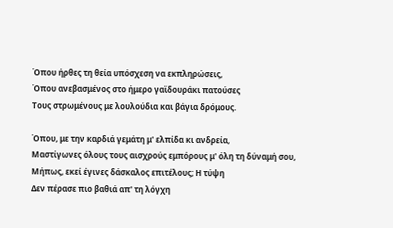Όπου ήρθες τη θεία υπόσχεση να εκπληρώσεις,
Όπου ανεβασμένος στο ήμερο γαϊδουράκι πατούσες
Τους στρωμένους με λουλούδια και βάγια δρόμους.

Όπου, με την καρδιά γεμάτη μ' ελπίδα κι ανδρεία,
Μαστίγωνες όλους τους αισχρούς εμπόρους μ' όλη τη δύναμή σου,
Μήπως, εκεί έγινες δάσκαλος επιτέλους; Η τύψη
Δεν πέρασε πιο βαθιά απ' τη λόγχη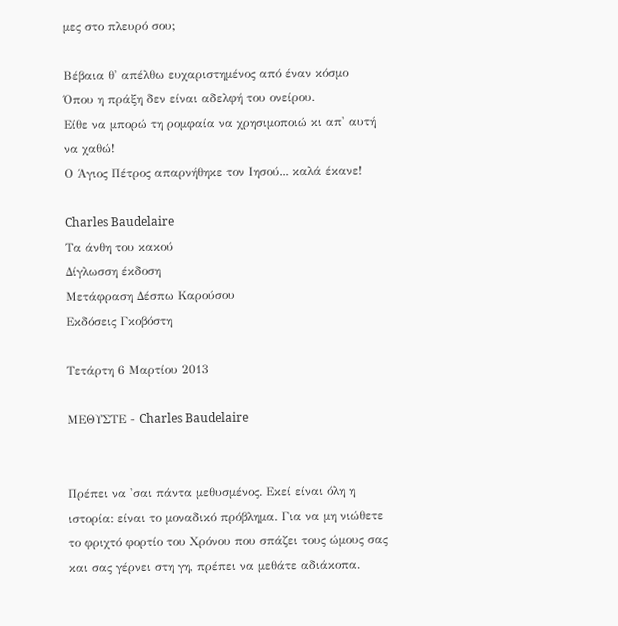μες στο πλευρό σου;

Βέβαια θ' απέλθω ευχαριστημένος από έναν κόσμο
Όπου η πράξη δεν είναι αδελφή του ονείρου.
Είθε να μπορώ τη ρομφαία να χρησιμοποιώ κι απ' αυτή να χαθώ!
Ο Άγιος Πέτρος απαρνήθηκε τον Ιησού... καλά έκανε!

Charles Baudelaire
Τα άνθη του κακού
Δίγλωσση έκδοση
Μετάφραση Δέσπω Καρούσου
Εκδόσεις Γκοβόστη

Τετάρτη 6 Μαρτίου 2013

ΜΕΘΥΣΤΕ - Charles Baudelaire


Πρέπει να 'σαι πάντα μεθυσμένος. Εκεί είναι όλη η ιστορία: είναι το μοναδικό πρόβλημα. Για να μη νιώθετε το φριχτό φορτίο του Χρόνου που σπάζει τους ώμους σας και σας γέρνει στη γη, πρέπει να μεθάτε αδιάκοπα.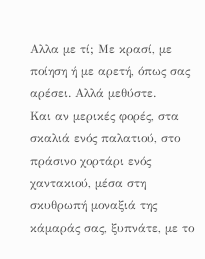Αλλα με τί; Με κρασί, με ποίηση ή με αρετή, όπως σας αρέσει. Αλλά μεθύστε.
Και αν μερικές φορές, στα σκαλιά ενός παλατιού, στο πράσινο χορτάρι ενός χαντακιού, μέσα στη σκυθρωπή μοναξιά της κάμαράς σας, ξυπνάτε, με το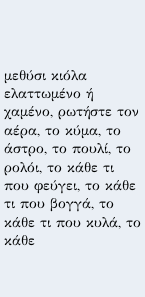μεθύσι κιόλα ελαττωμένο ή χαμένο, ρωτήστε τον αέρα, το κύμα, το άστρο, το πουλί, το ρολόι, το κάθε τι που φεύγει, το κάθε τι που βογγά, το κάθε τι που κυλά, το κάθε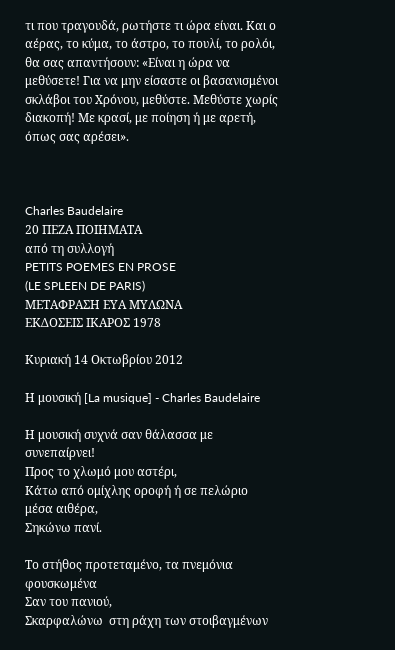τι που τραγουδά, ρωτήστε τι ώρα είναι. Και ο αέρας, το κύμα, το άστρο, το πουλί, το ρολόι, θα σας απαντήσουν: «Είναι η ώρα να μεθύσετε! Για να μην είσαστε οι βασανισμένοι σκλάβοι του Χρόνου, μεθύστε. Μεθύστε χωρίς διακοπή! Με κρασί, με ποίηση ή με αρετή, όπως σας αρέσει».



Charles Baudelaire
20 ΠΕΖΑ ΠΟΙΗΜΑΤΑ
από τη συλλογή
PETITS POEMES EN PROSE
(LE SPLEEN DE PARIS)
ΜΕΤΑΦΡΑΣΗ ΕΥΑ ΜΥΛΩΝΑ
ΕΚΔΟΣΕΙΣ ΙΚΑΡΟΣ 1978

Κυριακή 14 Οκτωβρίου 2012

Η μουσική [La musique] - Charles Baudelaire

Η μουσική συχνά σαν θάλασσα με συνεπαίρνει!
Προς το χλωμό μου αστέρι,
Κάτω από ομίχλης οροφή ή σε πελώριο μέσα αιθέρα,
Σηκώνω πανί.

Το στήθος προτεταμένο, τα πνεμόνια φουσκωμένα
Σαν του πανιού,
Σκαρφαλώνω  στη ράχη των στοιβαγμένων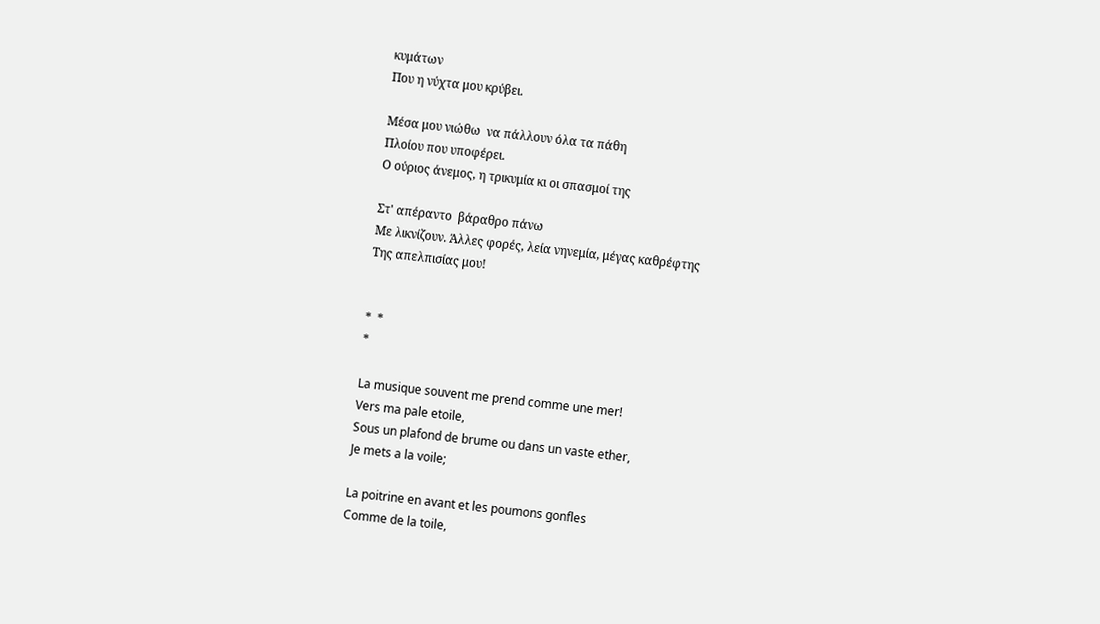κυμάτων
Που η νύχτα μου κρύβει.

Μέσα μου νιώθω  να πάλλουν όλα τα πάθη
Πλοίου που υποφέρει.
Ο ούριος άνεμος, η τρικυμία κι οι σπασμοί της

Στ' απέραντο  βάραθρο πάνω
Με λικνίζουν. Άλλες φορές, λεία νηνεμία, μέγας καθρέφτης
Της απελπισίας μου!


*  *
*

La musique souvent me prend comme une mer!
Vers ma pale etoile,
Sous un plafond de brume ou dans un vaste ether,
Je mets a la voile;

La poitrine en avant et les poumons gonfles
Comme de la toile,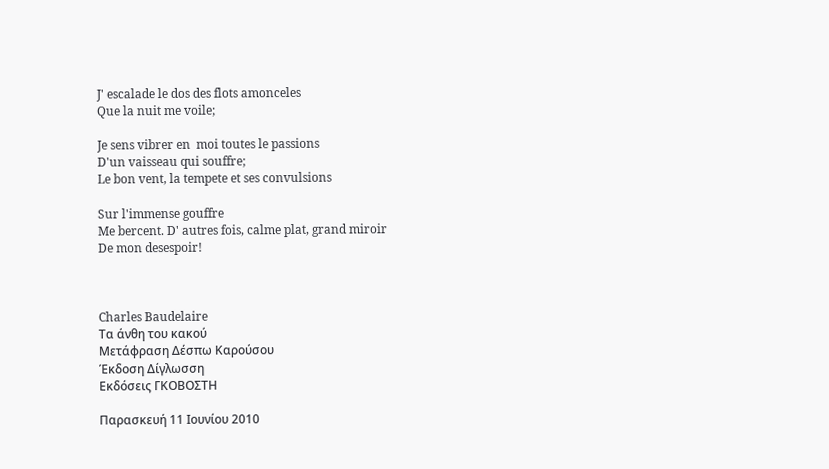J' escalade le dos des flots amonceles
Que la nuit me voile;

Je sens vibrer en  moi toutes le passions
D'un vaisseau qui souffre;
Le bon vent, la tempete et ses convulsions

Sur l'immense gouffre
Me bercent. D' autres fois, calme plat, grand miroir
De mon desespoir!



Charles Baudelaire
Τα άνθη του κακού
Μετάφραση Δέσπω Καρούσου
Έκδοση Δίγλωσση
Εκδόσεις ΓΚΟΒΟΣΤΗ

Παρασκευή 11 Ιουνίου 2010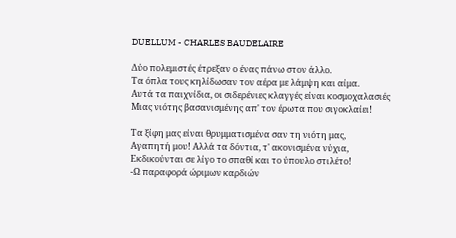DUELLUM - CHARLES BAUDELAIRE

Δύο πολεμιστές έτρεξαν ο ένας πάνω στον άλλο.
Τα όπλα τους κηλίδωσαν τον αέρα με λάμψη και αίμα.
Αυτά τα παιχνίδια, οι σιδερένιες κλαγγές είναι κοσμοχαλασιές
Μιας νιότης βασανισμένης απ' τον έρωτα που σιγοκλαίει!

Τα ξίφη μας είναι θρυμματισμένα σαν τη νιότη μας,
Αγαπητή μου! Αλλά τα δόντια, τ' ακονισμένα νύχια,
Εκδικούνται σε λίγο το σπαθί και το ύπουλο στιλέτο!
-Ω παραφορά ώριμων καρδιών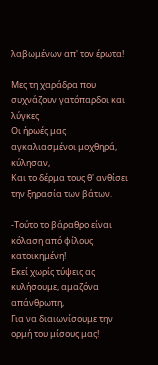λαβωμένων απ' τον έρωτα!

Μες τη χαράδρα που συχνάζουν γατόπαρδοι και λύγκες
Οι ήρωές μας αγκαλιασμένοι μοχθηρά, κύλησαν,
Και το δέρμα τους θ' ανθίσει την ξηρασία των βάτων.

-Τούτο το βάραθρο είναι κόλαση από φίλους κατοικημένη!
Εκεί χωρίς τύψεις ας κυλήσουμε, αμαζόνα απάνθρωπη,
Για να διαιωνίσουμε την ορμή του μίσους μας!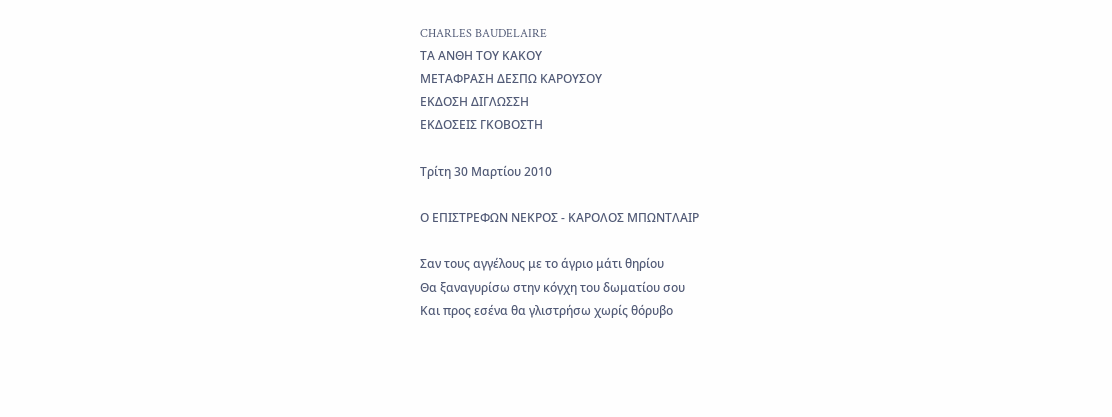CHARLES BAUDELAIRE
ΤΑ ΑΝΘΗ ΤΟΥ ΚΑΚΟΥ
ΜΕΤΑΦΡΑΣΗ ΔΕΣΠΩ ΚΑΡΟΥΣΟΥ
ΕΚΔΟΣΗ ΔΙΓΛΩΣΣΗ
ΕΚΔΟΣΕΙΣ ΓΚΟΒΟΣΤΗ

Τρίτη 30 Μαρτίου 2010

Ο ΕΠΙΣΤΡΕΦΩΝ ΝΕΚΡΟΣ - ΚΑΡΟΛΟΣ ΜΠΩΝΤΛΑΙΡ

Σαν τους αγγέλους με το άγριο μάτι θηρίου
Θα ξαναγυρίσω στην κόγχη του δωματίου σου
Και προς εσένα θα γλιστρήσω χωρίς θόρυβο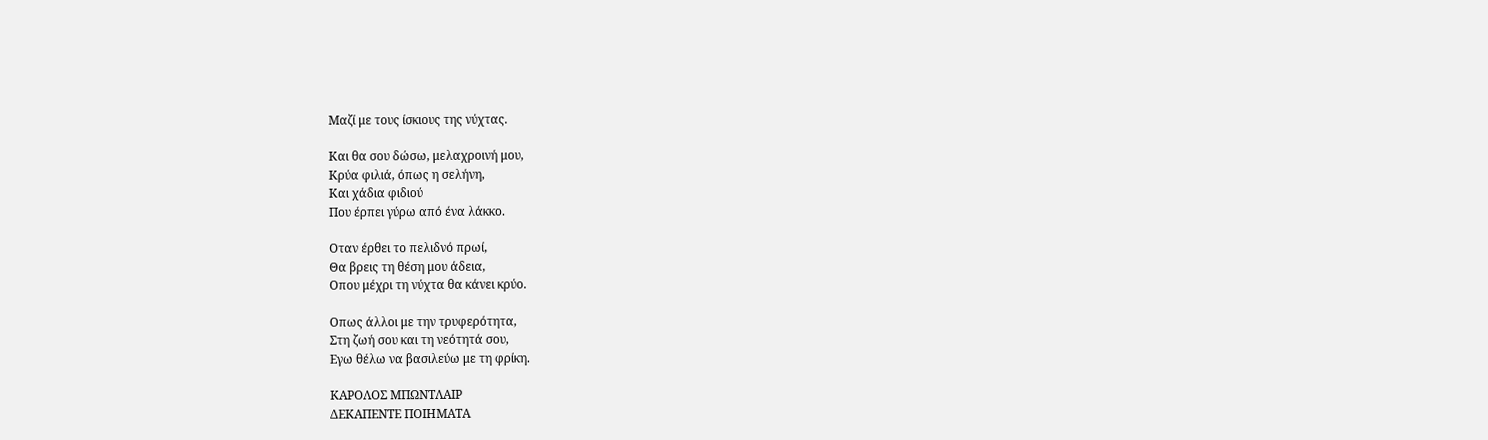Μαζί με τους ίσκιους της νύχτας.

Και θα σου δώσω, μελαχροινή μου,
Κρύα φιλιά, όπως η σελήνη,
Και χάδια φιδιού
Που έρπει γύρω από ένα λάκκο.

Οταν έρθει το πελιδνό πρωί,
Θα βρεις τη θέση μου άδεια,
Οπου μέχρι τη νύχτα θα κάνει κρύο.

Οπως άλλοι με την τρυφερότητα,
Στη ζωή σου και τη νεότητά σου,
Εγω θέλω να βασιλεύω με τη φρίκη.

ΚΑΡΟΛΟΣ ΜΠΩΝΤΛΑΙΡ
ΔΕΚΑΠΕΝΤΕ ΠΟΙΗΜΑΤΑ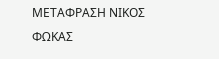ΜΕΤΑΦΡΑΣΗ ΝΙΚΟΣ ΦΩΚΑΣ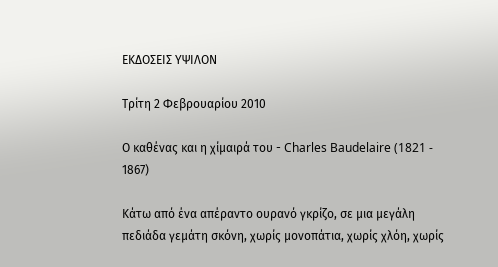ΕΚΔΟΣΕΙΣ ΥΨΙΛΟΝ

Τρίτη 2 Φεβρουαρίου 2010

Ο καθένας και η χίμαιρά του - Charles Baudelaire (1821 - 1867)

Κάτω από ένα απέραντο ουρανό γκρίζο, σε μια μεγάλη πεδιάδα γεμάτη σκόνη, χωρίς μονοπάτια, χωρίς χλόη, χωρίς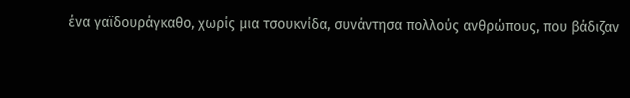ένα γαϊδουράγκαθο, χωρίς μια τσουκνίδα, συνάντησα πολλούς ανθρώπους, που βάδιζαν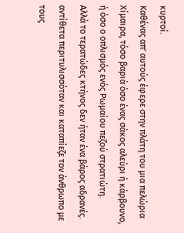κυρτοί.
Καθένας απ' αυτούς έφερε στην πλάτη του μια πελώρια Χίμαιρα, τόσο βαριά όσο ένας σάκος αλεύρι ή κάρβουνο, ή όσο ο οπλισμός ενός Ρωμαίου πεζού στρατιώτη.
Αλλά το τερατώδες κτήνος δεν ήταν ένα βάρος αδρανές. αντίθετα περιτυλισσόταν και καταπίεζε τον άνθρωπο με τους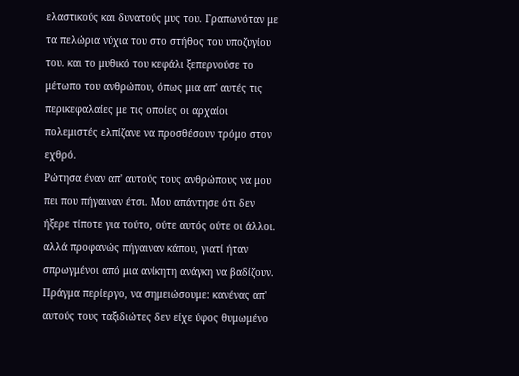ελαστικούς και δυνατούς μυς του. Γραπωνόταν με τα πελώρια νύχια του στο στήθος του υποζυγίου του. και το μυθικό του κεφάλι ξεπερνούσε το μέτωπο του ανθρώπου, όπως μια απ' αυτές τις περικεφαλαίες με τις οποίες οι αρχαίοι πολεμιστές ελπίζανε να προσθέσουν τρόμο στον εχθρό.
Ρώτησα έναν απ' αυτούς τους ανθρώπους να μου πει που πήγαιναν έτσι. Μου απάντησε ότι δεν ήξερε τίποτε για τούτο, ούτε αυτός ούτε οι άλλοι. αλλά προφανώς πήγαιναν κάπου, γιατί ήταν σπρωγμένοι από μια ανίκητη ανάγκη να βαδίζουν.
Πράγμα περίεργο, να σημειώσουμε: κανένας απ' αυτούς τους ταξιδιώτες δεν είχε ύφος θυμωμένο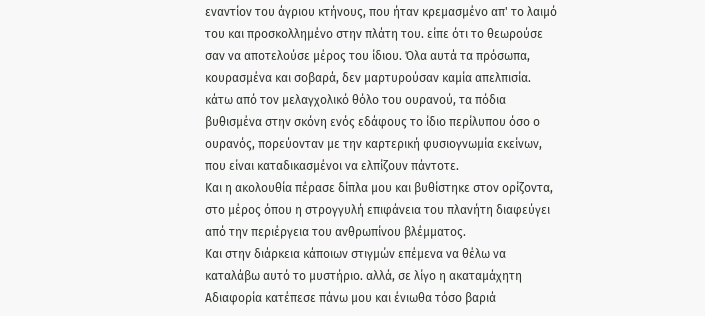εναντίον του άγριου κτήνους, που ήταν κρεμασμένο απ' το λαιμό του και προσκολλημένο στην πλάτη του. είπε ότι το θεωρούσε σαν να αποτελούσε μέρος του ίδιου. Όλα αυτά τα πρόσωπα, κουρασμένα και σοβαρά, δεν μαρτυρούσαν καμία απελπισία. κάτω από τον μελαγχολικό θόλο του ουρανού, τα πόδια βυθισμένα στην σκόνη ενός εδάφους το ίδιο περίλυπου όσο ο ουρανός, πορεύονταν με την καρτερική φυσιογνωμία εκείνων, που είναι καταδικασμένοι να ελπίζουν πάντοτε.
Και η ακολουθία πέρασε δίπλα μου και βυθίστηκε στον ορίζοντα, στο μέρος όπου η στρογγυλή επιφάνεια του πλανήτη διαφεύγει από την περιέργεια του ανθρωπίνου βλέμματος.
Και στην διάρκεια κάποιων στιγμών επέμενα να θέλω να καταλάβω αυτό το μυστήριο. αλλά, σε λίγο η ακαταμάχητη Αδιαφορία κατέπεσε πάνω μου και ένιωθα τόσο βαριά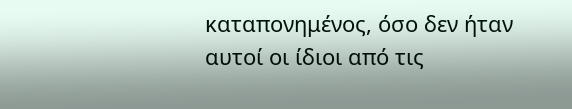καταπονημένος, όσο δεν ήταν αυτοί οι ίδιοι από τις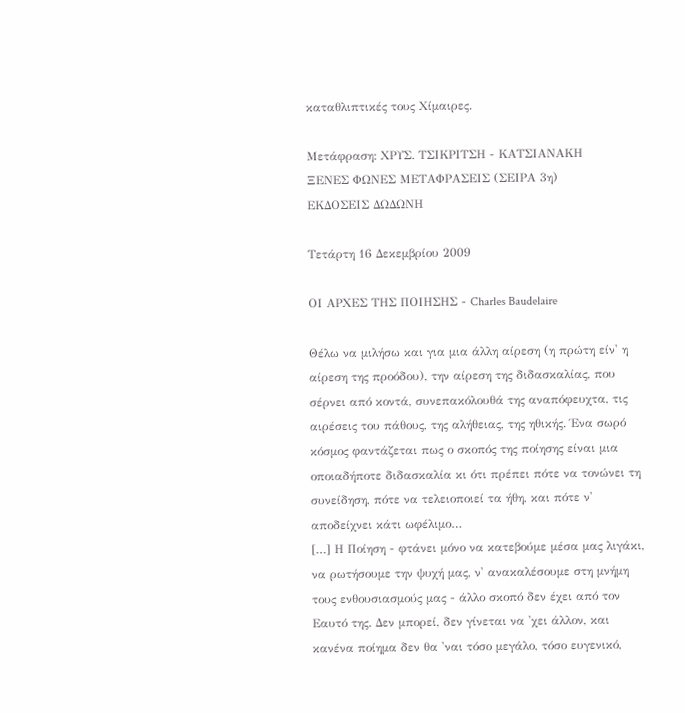καταθλιπτικές τους Χίμαιρες.

Μετάφραση: ΧΡΥΣ. ΤΣΙΚΡΙΤΣΗ - ΚΑΤΣΙΑΝΑΚΗ
ΞΕΝΕΣ ΦΩΝΕΣ ΜΕΤΑΦΡΑΣΕΙΣ (ΣΕΙΡΑ 3η)
ΕΚΔΟΣΕΙΣ ΔΩΔΩΝΗ

Τετάρτη 16 Δεκεμβρίου 2009

ΟΙ ΑΡΧΕΣ ΤΗΣ ΠΟΙΗΣΗΣ - Charles Baudelaire

Θέλω να μιλήσω και για μια άλλη αίρεση (η πρώτη είν' η αίρεση της προόδου), την αίρεση της διδασκαλίας, που σέρνει από κοντά, συνεπακόλουθά της αναπόφευχτα, τις αιρέσεις του πάθους, της αλήθειας, της ηθικής. Ένα σωρό κόσμος φαντάζεται πως ο σκοπός της ποίησης είναι μια οποιαδήποτε διδασκαλία κι ότι πρέπει πότε να τονώνει τη συνείδηση, πότε να τελειοποιεί τα ήθη, και πότε ν' αποδείχνει κάτι ωφέλιμο…
[…] Η Ποίηση - φτάνει μόνο να κατεβούμε μέσα μας λιγάκι, να ρωτήσουμε την ψυχή μας, ν' ανακαλέσουμε στη μνήμη τους ενθουσιασμούς μας - άλλο σκοπό δεν έχει από τον Εαυτό της. Δεν μπορεί, δεν γίνεται να 'χει άλλον, και κανένα ποίημα δεν θα 'ναι τόσο μεγάλο, τόσο ευγενικό,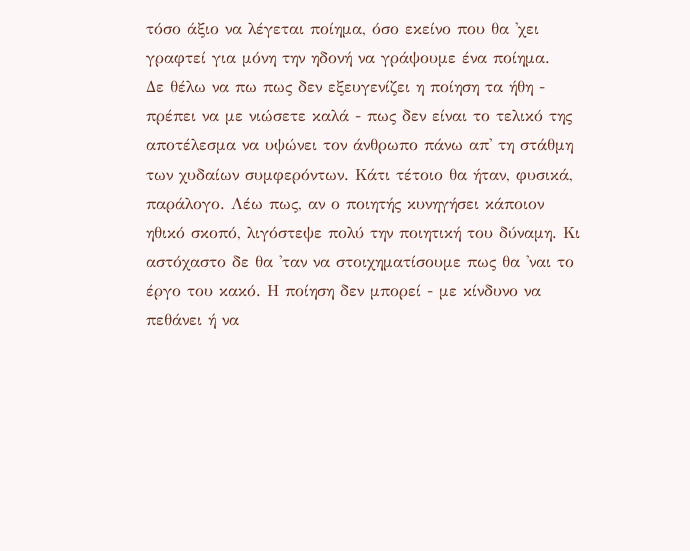τόσο άξιο να λέγεται ποίημα, όσο εκείνο που θα 'χει γραφτεί για μόνη την ηδονή να γράψουμε ένα ποίημα.
Δε θέλω να πω πως δεν εξευγενίζει η ποίηση τα ήθη - πρέπει να με νιώσετε καλά - πως δεν είναι το τελικό της αποτέλεσμα να υψώνει τον άνθρωπο πάνω απ' τη στάθμη των χυδαίων συμφερόντων. Κάτι τέτοιο θα ήταν, φυσικά, παράλογο. Λέω πως, αν ο ποιητής κυνηγήσει κάποιον ηθικό σκοπό, λιγόστεψε πολύ την ποιητική του δύναμη. Κι αστόχαστο δε θα 'ταν να στοιχηματίσουμε πως θα 'ναι το έργο του κακό. Η ποίηση δεν μπορεί - με κίνδυνο να πεθάνει ή να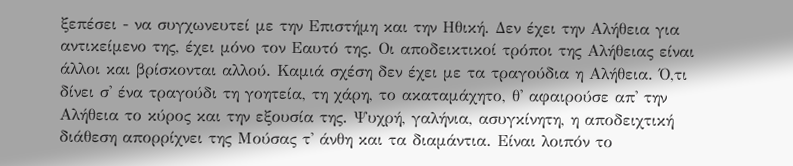ξεπέσει - να συγχωνευτεί με την Επιστήμη και την Ηθική. Δεν έχει την Αλήθεια για αντικείμενο της, έχει μόνο τον Εαυτό της. Οι αποδεικτικοί τρόποι της Αλήθειας είναι άλλοι και βρίσκονται αλλού. Καμιά σχέση δεν έχει με τα τραγούδια η Αλήθεια. Ό,τι δίνει σ' ένα τραγούδι τη γοητεία, τη χάρη, το ακαταμάχητο, θ' αφαιρούσε απ' την Αλήθεια το κύρος και την εξουσία της. Ψυχρή, γαλήνια, ασυγκίνητη, η αποδειχτική διάθεση απορρίχνει της Μούσας τ' άνθη και τα διαμάντια. Είναι λοιπόν το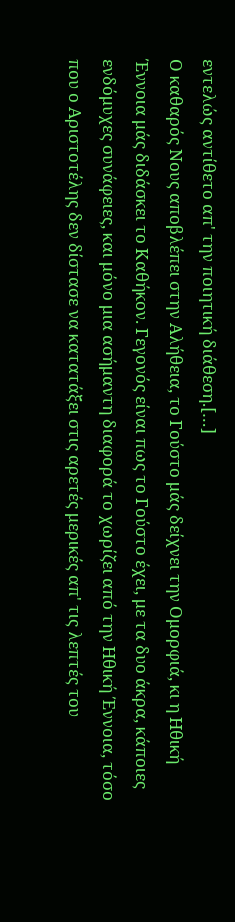εντελώς αντίθετο απ' την ποιητική διάθεση.[…]
Ο καθαρός Νους αποβλέπει στην Αλήθεια, το Γούστο μάς δείχνει την Ομορφιά, κι η Ηθική Έννοια μάς διδάσκει το Καθήκον. Γεγονός είναι πως το Γούστο έχει, με τα δυο άκρα, κάποιες ενδόμυχες συνάφειες, και μόνο μια ασήμαντη διαφορά το χωρίζει από την Ηθική Έννοια, τόσο που ο Αριστοτέλης δεν δίστασε να κατατάξει στις αρετές μερικές απ' τις λεπτές του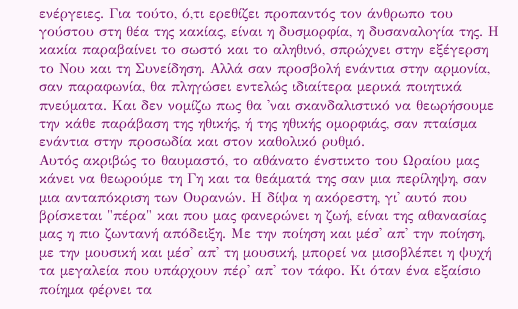ενέργειες. Για τούτο, ό,τι ερεθίζει προπαντός τον άνθρωπο του γούστου στη θέα της κακίας, είναι η δυσμορφία, η δυσαναλογία της. Η κακία παραβαίνει το σωστό και το αληθινό, σπρώχνει στην εξέγερση το Νου και τη Συνείδηση. Αλλά σαν προσβολή ενάντια στην αρμονία, σαν παραφωνία, θα πληγώσει εντελώς ιδιαίτερα μερικά ποιητικά πνεύματα. Και δεν νομίζω πως θα 'ναι σκανδαλιστικό να θεωρήσουμε την κάθε παράβαση της ηθικής, ή της ηθικής ομορφιάς, σαν πταίσμα ενάντια στην προσωδία και στον καθολικό ρυθμό.
Αυτός ακριβώς το θαυμαστό, το αθάνατο ένστικτο του Ωραίου μας κάνει να θεωρούμε τη Γη και τα θεάματά της σαν μια περίληψη, σαν μια ανταπόκριση των Ουρανών. Η δίψα η ακόρεστη, γι' αυτό που βρίσκεται "πέρα" και που μας φανερώνει η ζωή, είναι της αθανασίας μας η πιο ζωντανή απόδειξη. Με την ποίηση και μέσ' απ' την ποίηση, με την μουσική και μέσ' απ' τη μουσική, μπορεί να μισοβλέπει η ψυχή τα μεγαλεία που υπάρχουν πέρ' απ' τον τάφο. Κι όταν ένα εξαίσιο ποίημα φέρνει τα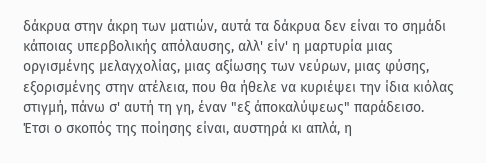δάκρυα στην άκρη των ματιών, αυτά τα δάκρυα δεν είναι το σημάδι κάποιας υπερβολικής απόλαυσης, αλλ' είν' η μαρτυρία μιας οργισμένης μελαγχολίας, μιας αξίωσης των νεύρων, μιας φύσης, εξορισμένης στην ατέλεια, που θα ήθελε να κυριέψει την ίδια κιόλας στιγμή, πάνω σ' αυτή τη γη, έναν "εξ άποκαλύψεως" παράδεισο.
Έτσι ο σκοπός της ποίησης είναι, αυστηρά κι απλά, η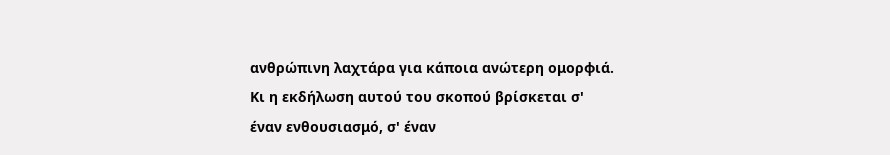ανθρώπινη λαχτάρα για κάποια ανώτερη ομορφιά. Κι η εκδήλωση αυτού του σκοπού βρίσκεται σ' έναν ενθουσιασμό, σ' έναν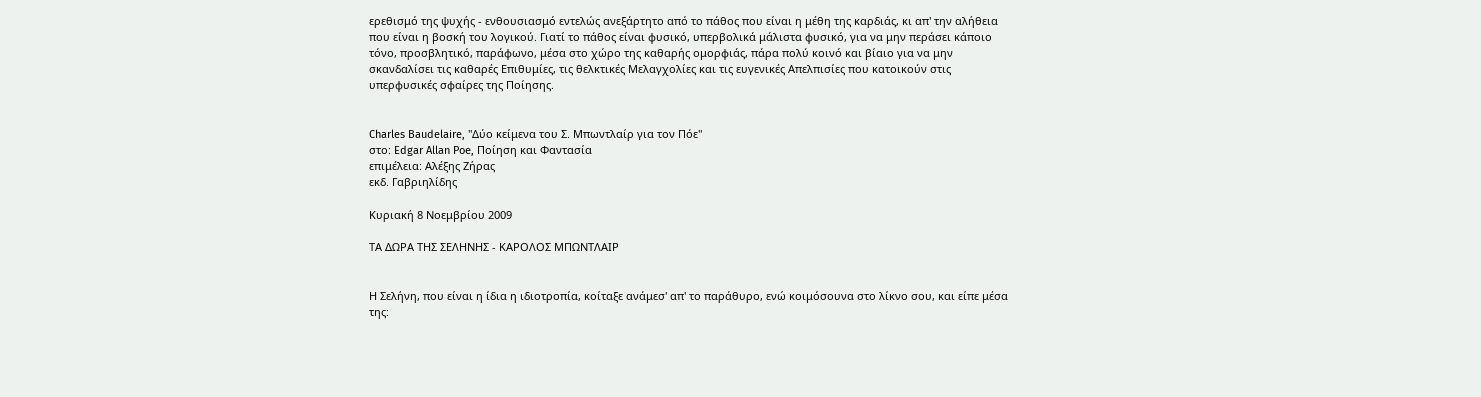ερεθισμό της ψυχής - ενθουσιασμό εντελώς ανεξάρτητο από το πάθος που είναι η μέθη της καρδιάς, κι απ' την αλήθεια που είναι η βοσκή του λογικού. Γιατί το πάθος είναι φυσικό, υπερβολικά μάλιστα φυσικό, για να μην περάσει κάποιο τόνο, προσβλητικό, παράφωνο, μέσα στο χώρο της καθαρής ομορφιάς, πάρα πολύ κοινό και βίαιο για να μην σκανδαλίσει τις καθαρές Επιθυμίες, τις θελκτικές Μελαγχολίες και τις ευγενικές Απελπισίες που κατοικούν στις υπερφυσικές σφαίρες της Ποίησης.


Charles Baudelaire, "Δύο κείμενα του Σ. Μπωντλαίρ για τον Πόε"
στο: Edgar Allan Poe, Ποίηση και Φαντασία
επιμέλεια: Αλέξης Ζήρας
εκδ. Γαβριηλίδης

Κυριακή 8 Νοεμβρίου 2009

ΤΑ ΔΩΡΑ ΤΗΣ ΣΕΛΗΝΗΣ - ΚΑΡΟΛΟΣ ΜΠΩΝΤΛΑΙΡ


Η Σελήνη, που είναι η ίδια η ιδιοτροπία, κοίταξε ανάμεσ' απ' το παράθυρο, ενώ κοιμόσουνα στο λίκνο σου, και είπε μέσα της: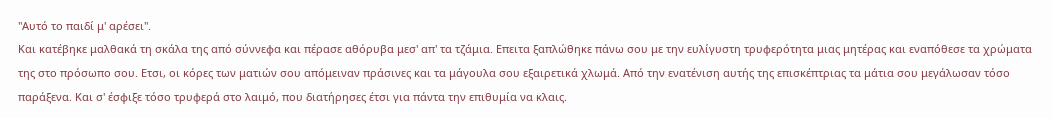"Αυτό το παιδί μ' αρέσει".
Και κατέβηκε μαλθακά τη σκάλα της από σύννεφα και πέρασε αθόρυβα μεσ' απ' τα τζάμια. Επειτα ξαπλώθηκε πάνω σου με την ευλίγυστη τρυφερότητα μιας μητέρας και εναπόθεσε τα χρώματα της στο πρόσωπο σου. Ετσι, οι κόρες των ματιών σου απόμειναν πράσινες και τα μάγουλα σου εξαιρετικά χλωμά. Από την ενατένιση αυτής της επισκέπτριας τα μάτια σου μεγάλωσαν τόσο παράξενα. Και σ' έσφιξε τόσο τρυφερά στο λαιμό, που διατήρησες έτσι για πάντα την επιθυμία να κλαις.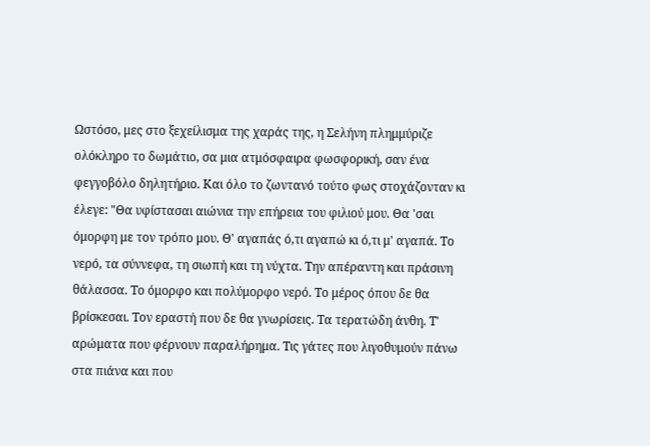Ωστόσο, μες στο ξεχείλισμα της χαράς της, η Σελήνη πλημμύριζε ολόκληρο το δωμάτιο, σα μια ατμόσφαιρα φωσφορική, σαν ένα φεγγοβόλο δηλητήριο. Και όλο το ζωντανό τούτο φως στοχάζονταν κι έλεγε: "Θα υφίστασαι αιώνια την επήρεια του φιλιού μου. Θα 'σαι όμορφη με τον τρόπο μου. Θ' αγαπάς ό,τι αγαπώ κι ό,τι μ' αγαπά. Το νερό, τα σύννεφα, τη σιωπή και τη νύχτα. Την απέραντη και πράσινη θάλασσα. Το όμορφο και πολύμορφο νερό. Το μέρος όπου δε θα βρίσκεσαι. Τον εραστή που δε θα γνωρίσεις. Τα τερατώδη άνθη. Τ' αρώματα που φέρνουν παραλήρημα. Τις γάτες που λιγοθυμούν πάνω στα πιάνα και που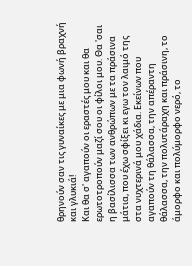θρηνούν σαν τις γυναίκες με μια φωνή βραχνή και γλυκιά!
Και θα σ' αγαπούν οι εραστές μου και θα ερωτοτροπούν μαζί σου οι φίλοι μου. Θα 'σαι η βασίλισσα των ανθρώπων με τα πράσινα μάτια, που έχω σφίξει κι εγω τον λαιμό της στα νυχτερινά μου χάδια. Εκείνων που αγαπούν τη θάλασσα, την απέραντη θάλασσα, την πολυτάραχη και πράσινη, το άμορφο και πολύμορφο νερό, το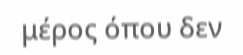μέρος όπου δεν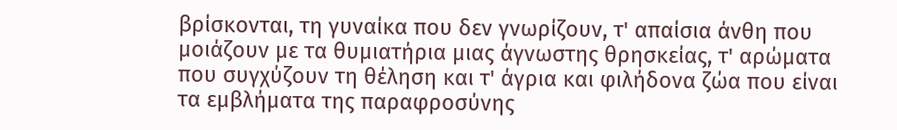βρίσκονται, τη γυναίκα που δεν γνωρίζουν, τ' απαίσια άνθη που μοιάζουν με τα θυμιατήρια μιας άγνωστης θρησκείας, τ' αρώματα που συγχύζουν τη θέληση και τ' άγρια και φιλήδονα ζώα που είναι τα εμβλήματα της παραφροσύνης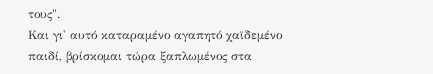τους".
Και γι' αυτό καταραμένο αγαπητό χαϊδεμένο παιδί, βρίσκομαι τώρα ξαπλωμένος στα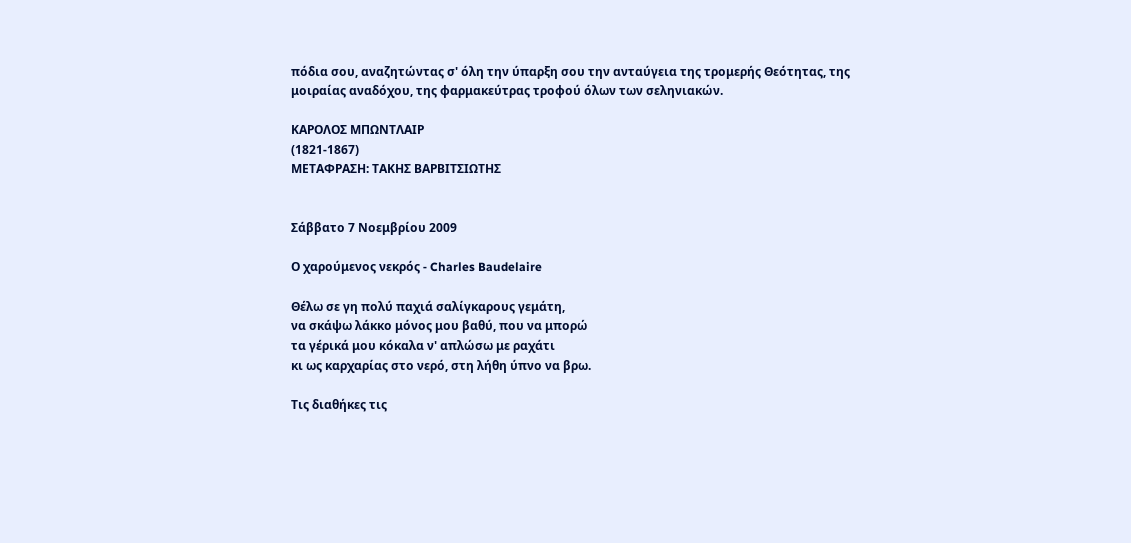πόδια σου, αναζητώντας σ' όλη την ύπαρξη σου την ανταύγεια της τρομερής Θεότητας, της μοιραίας αναδόχου, της φαρμακεύτρας τροφού όλων των σεληνιακών.

ΚΑΡΟΛΟΣ ΜΠΩΝΤΛΑΙΡ
(1821-1867)
ΜΕΤΑΦΡΑΣΗ: ΤΑΚΗΣ ΒΑΡΒΙΤΣΙΩΤΗΣ


Σάββατο 7 Νοεμβρίου 2009

Ο χαρούμενος νεκρός - Charles Baudelaire

Θέλω σε γη πολύ παχιά σαλίγκαρους γεμάτη,
να σκάψω λάκκο μόνος μου βαθύ, που να μπορώ
τα γέρικά μου κόκαλα ν' απλώσω με ραχάτι
κι ως καρχαρίας στο νερό, στη λήθη ύπνο να βρω.

Τις διαθήκες τις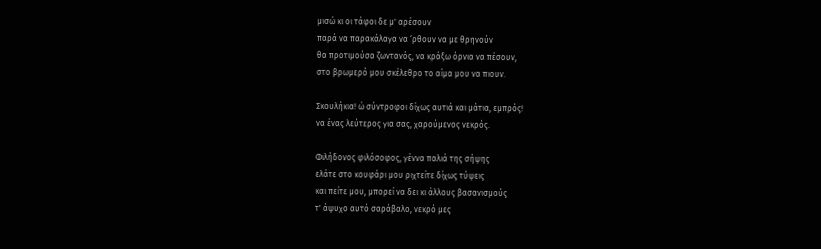μισώ κι οι τάφοι δε μ' αρέσουν
παρά να παρακάλαγα να ‘ρθουν να με θρηνούν
θα προτιμούσα ζωντανός, να κράξω όρνια να πέσουν,
στο βρωμερό μου σκέλεθρο το αίμα μου να πιουν.

Σκουλήκια! ώ σύντροφοι δίχως αυτιά και μάτια, εμπρός!
να ένας λεύτερος για σας, χαρούμενος νεκρός.

Φιλήδονος φιλόσοφος, γέννα παλιά της σήψης
ελάτε στο κουφάρι μου ριχτείτε δίχως τύψεις
και πείτε μου, μπορεί να δει κι άλλους βασανισμούς
τ' άψυχο αυτό σαράβαλο, νεκρό μες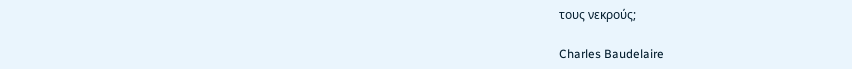τους νεκρούς;

Charles Baudelaire